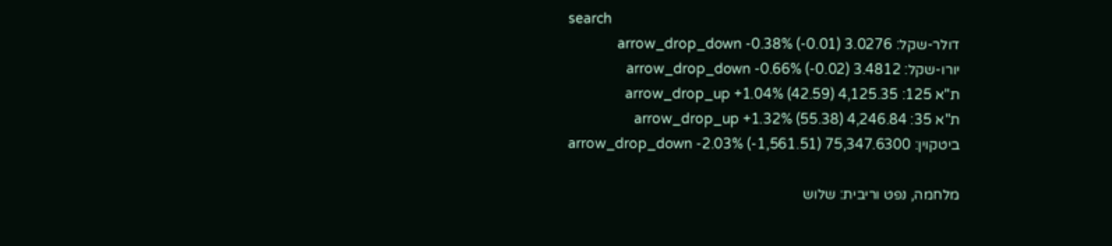search
דולר-שקל: 3.0276 arrow_drop_down -0.38% (-0.01)
יורו-שקל: 3.4812 arrow_drop_down -0.66% (-0.02)
ת"א 125: 4,125.35 arrow_drop_up +1.04% (42.59)
ת"א 35: 4,246.84 arrow_drop_up +1.32% (55.38)
ביטקוין: 75,347.6300 arrow_drop_down -2.03% (-1,561.51)

מלחמה, נפט וריבית: שלוש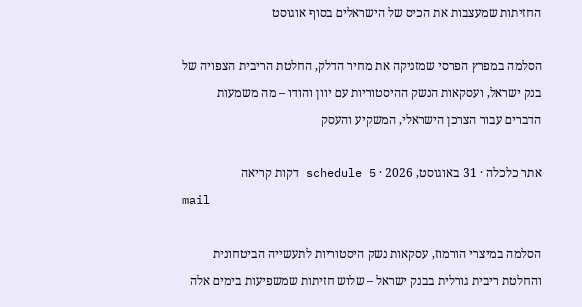החזיתות שמעצבות את הכיס של הישראלים בסוף אוגוסט

הסלמה במפרץ הפרסי שמזניקה את מחיר הדלק, החלטת הריבית הצפויה של בנק ישראל, ועסקאות הנשק ההיסטוריות עם יוון והודו – מה משמעות הדברים עבור הצרכן הישראלי, המשקיע והעסק

אתר כלכלה · 31 באוגוסט, 2026 · schedule 5 דקות קריאה
mail

הסלמה במיצרי הורמוז, עסקאות נשק היסטוריות לתעשייה הביטחונית והחלטת ריבית גורלית בבנק ישראל – שלוש חזיתות שמשפיעות בימים אלה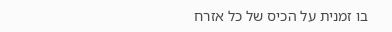בו זמנית על הכיס של כל אזרח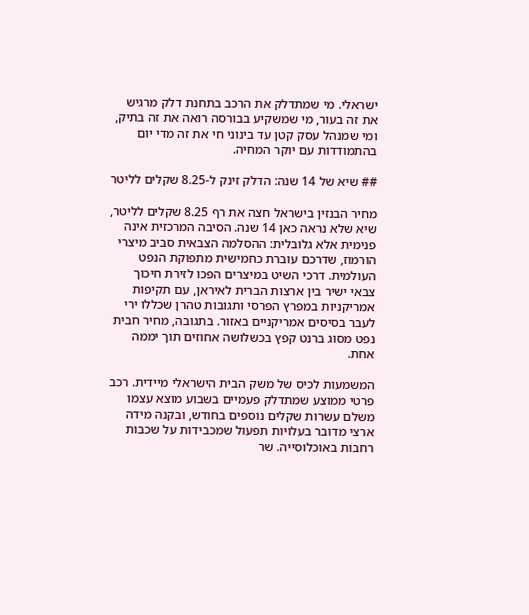ישראלי. מי שמתדלק את הרכב בתחנת דלק מרגיש את זה בעור, מי שמשקיע בבורסה רואה את זה בתיק, ומי שמנהל עסק קטן עד בינוני חי את זה מדי יום בהתמודדות עם יוקר המחיה.

## שיא של 14 שנה: הדלק זינק ל-8.25 שקלים לליטר

מחיר הבנזין בישראל חצה את רף 8.25 שקלים לליטר, שיא שלא נראה כאן 14 שנה. הסיבה המרכזית אינה פנימית אלא גלובלית: ההסלמה הצבאית סביב מיצרי הורמוז, שדרכם עוברת כחמישית מתפוקת הנפט העולמית. דרכי השיט במיצרים הפכו לזירת חיכוך צבאי ישיר בין ארצות הברית לאיראן, עם תקיפות אמריקניות במפרץ הפרסי ותגובות טהרן שכללו ירי לעבר בסיסים אמריקניים באזור. בתגובה, מחיר חבית נפט מסוג ברנט קפץ בכשלושה אחוזים תוך יממה אחת.

המשמעות לכיס של משק הבית הישראלי מיידית. רכב פרטי ממוצע שמתדלק פעמיים בשבוע מוצא עצמו משלם עשרות שקלים נוספים בחודש, ובקנה מידה ארצי מדובר בעלויות תפעול שמכבידות על שכבות רחבות באוכלוסייה. שר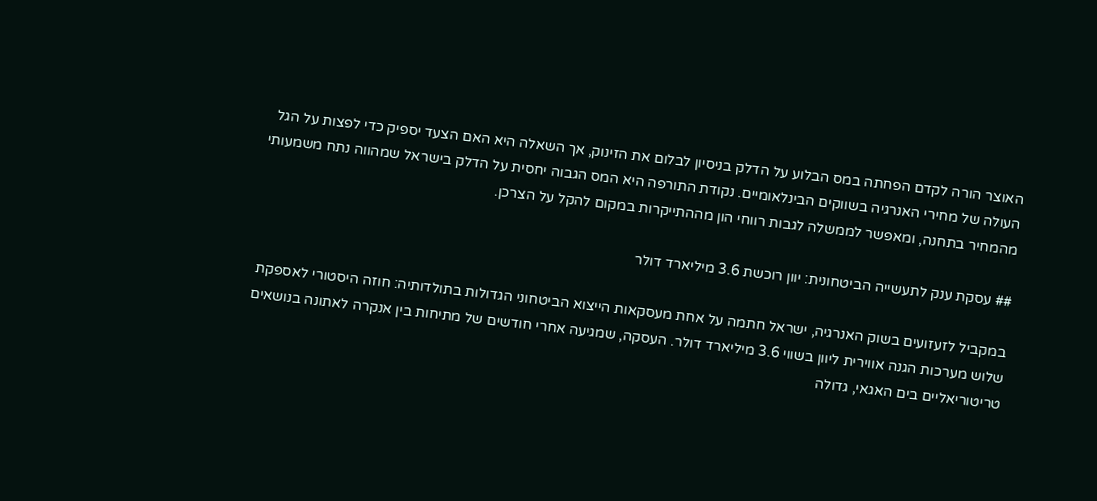האוצר הורה לקדם הפחתה במס הבלוע על הדלק בניסיון לבלום את הזינוק, אך השאלה היא האם הצעד יספיק כדי לפצות על הגל העולה של מחירי האנרגיה בשווקים הבינלאומיים. נקודת התורפה היא המס הגבוה יחסית על הדלק בישראל שמהווה נתח משמעותי מהמחיר בתחנה, ומאפשר לממשלה לגבות רווחי הון מההתייקרות במקום להקל על הצרכן.

## עסקת ענק לתעשייה הביטחונית: יוון רוכשת 3.6 מיליארד דולר

במקביל לזעזועים בשוק האנרגיה, ישראל חתמה על אחת מעסקאות הייצוא הביטחוני הגדולות בתולדותיה: חוזה היסטורי לאספקת שלוש מערכות הגנה אווירית ליוון בשווי 3.6 מיליארד דולר. העסקה, שמגיעה אחרי חודשים של מתיחות בין אנקרה לאתונה בנושאים טריטוריאליים בים האגאי, גדולה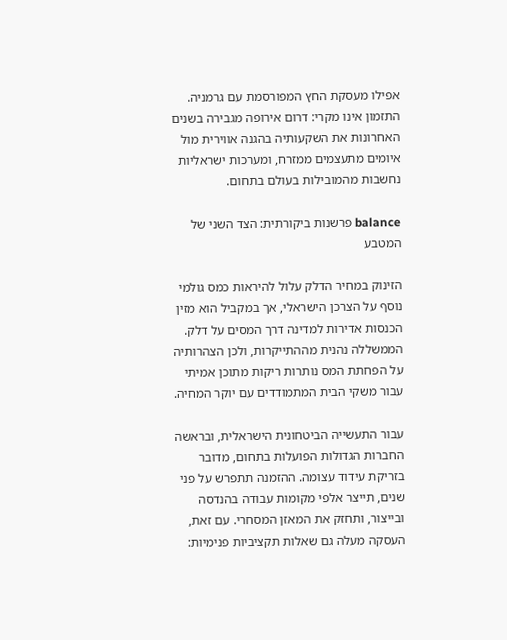אפילו מעסקת החץ המפורסמת עם גרמניה. התזמון אינו מקרי: דרום אירופה מגבירה בשנים האחרונות את השקעותיה בהגנה אווירית מול איומים מתעצמים ממזרח, ומערכות ישראליות נחשבות מהמובילות בעולם בתחום.

balance פרשנות ביקורתית: הצד השני של המטבע

הזינוק במחיר הדלק עלול להיראות כמס גולמי נוסף על הצרכן הישראלי, אך במקביל הוא מזין הכנסות אדירות למדינה דרך המסים על דלק. הממשללה נהנית מההתייקרות, ולכן הצהרותיה על הפחתת המס נותרות ריקות מתוכן אמיתי עבור משקי הבית המתמודדים עם יוקר המחיה.

עבור התעשייה הביטחונית הישראלית, ובראשה החברות הגדולות הפועלות בתחום, מדובר בזריקת עידוד עצומה. ההזמנה תתפרש על פני שנים, תייצר אלפי מקומות עבודה בהנדסה ובייצור, ותחזק את המאזן המסחרי. עם זאת, העסקה מעלה גם שאלות תקציביות פנימיות: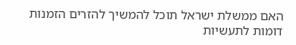האם ממשלת ישראל תוכל להמשיך להזרים הזמנות דומות לתעשיות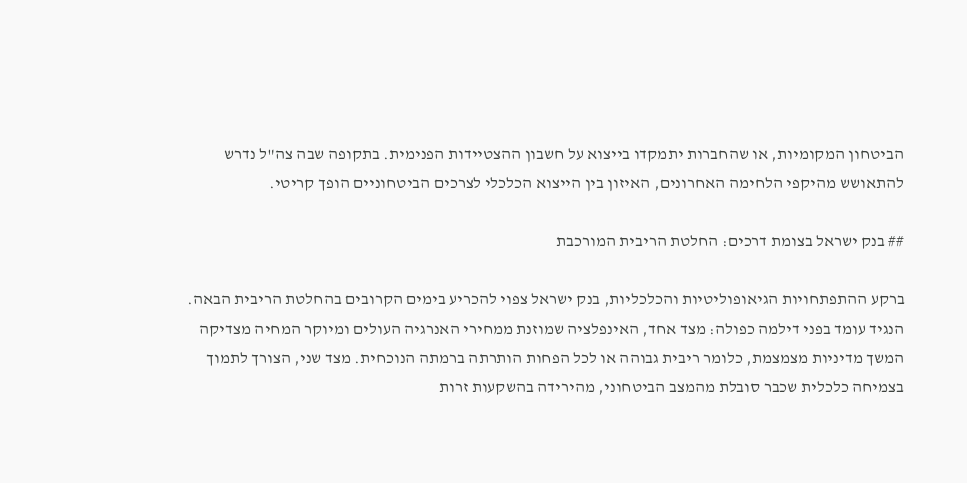הביטחון המקומיות, או שהחברות יתמקדו בייצוא על חשבון ההצטיידות הפנימית. בתקופה שבה צה"ל נדרש להתאושש מהיקפי הלחימה האחרונים, האיזון בין הייצוא הכלכלי לצרכים הביטחוניים הופך קריטי.

## בנק ישראל בצומת דרכים: החלטת הריבית המורכבת

ברקע ההתפתחויות הגיאופוליטיות והכלכליות, בנק ישראל צפוי להכריע בימים הקרובים בהחלטת הריבית הבאה. הנגיד עומד בפני דילמה כפולה: מצד אחד, האינפלציה שמוזנת ממחירי האנרגיה העולים ומיוקר המחיה מצדיקה המשך מדיניות מצמצמת, כלומר ריבית גבוהה או לכל הפחות הותרתה ברמתה הנוכחית. מצד שני, הצורך לתמוך בצמיחה כלכלית שכבר סובלת מהמצב הביטחוני, מהירידה בהשקעות זרות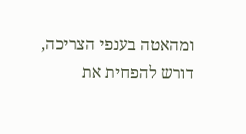ומהאטה בענפי הצריכה, דורש להפחית את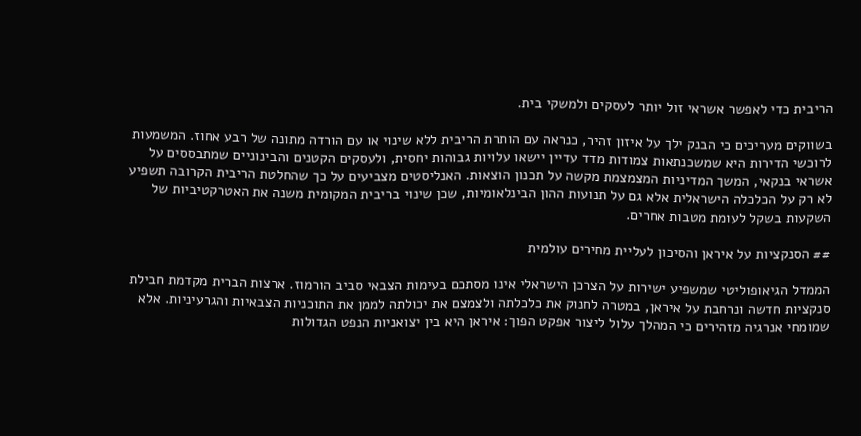הריבית כדי לאפשר אשראי זול יותר לעסקים ולמשקי בית.

בשווקים מעריכים כי הבנק ילך על איזון זהיר, כנראה עם הותרת הריבית ללא שינוי או עם הורדה מתונה של רבע אחוז. המשמעות לרוכשי הדירות היא שמשכנתאות צמודות מדד עדיין יישאו עלויות גבוהות יחסית, ולעסקים הקטנים והבינוניים שמתבססים על אשראי בנקאי, המשך המדיניות המצמצמת מקשה על תכנון הוצאות. האנליסטים מצביעים על כך שהחלטת הריבית הקרובה תשפיע לא רק על הכלכלה הישראלית אלא גם על תנועות ההון הבינלאומיות, שכן שינוי בריבית המקומית משנה את האטרקטיביות של השקעות בשקל לעומת מטבות אחרים.

## הסנקציות על איראן והסיכון לעליית מחירים עולמית

הממדל הגיאופוליטי שמשפיע ישירות על הצרכן הישראלי אינו מסתכם בעימות הצבאי סביב הורמוז. ארצות הברית מקדמת חבילת סנקציות חדשה ונרחבת על איראן, במטרה לחנוק את כלכלתה ולצמצם את יכולתה לממן את התוכניות הצבאיות והגרעיניות. אלא שמומחי אנרגיה מזהירים כי המהלך עלול ליצור אפקט הפוך: איראן היא בין יצואניות הנפט הגדולות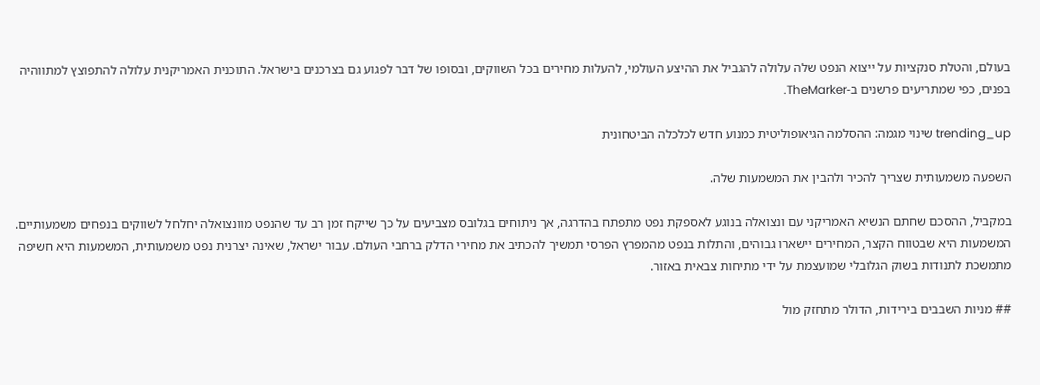בעולם, והטלת סנקציות על ייצוא הנפט שלה עלולה להגביל את ההיצע העולמי, להעלות מחירים בכל השווקים, ובסופו של דבר לפגוע גם בצרכנים בישראל. התוכנית האמריקנית עלולה להתפוצץ למתווהיה בפנים, כפי שמתריעים פרשנים ב-TheMarker.

trending_up שינוי מגמה: ההסלמה הגיאופוליטית כמנוע חדש לכלכלה הביטחונית

השפעה משמעותית שצריך להכיר ולהבין את המשמעות שלה.

במקביל, ההסכם שחתם הנשיא האמריקני עם ונצואלה בנוגע לאספקת נפט מתפתח בהדרגה, אך ניתוחים בגלובס מצביעים על כך שייקח זמן רב עד שהנפט מוונצואלה יחלחל לשווקים בנפחים משמעותיים. המשמעות היא שבטווח הקצר, המחירים יישארו גבוהים, והתלות בנפט מהמפרץ הפרסי תמשיך להכתיב את מחירי הדלק ברחבי העולם. עבור ישראל, שאינה יצרנית נפט משמעותית, המשמעות היא חשיפה מתמשכת לתנודות בשוק הגלובלי שמועצמת על ידי מתיחות צבאית באזור.

## מניות השבבים בירידות, הדולר מתחזק מול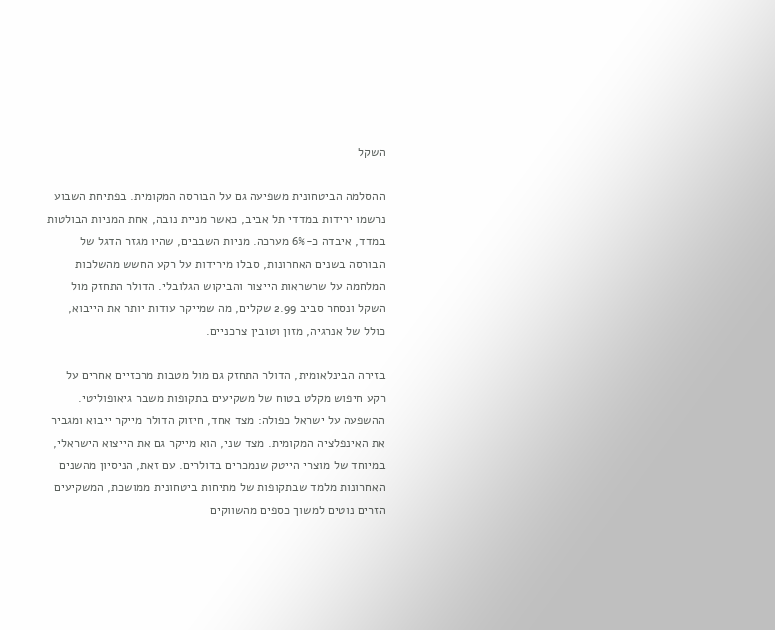השקל

ההסלמה הביטחונית משפיעה גם על הבורסה המקומית. בפתיחת השבוע נרשמו ירידות במדדי תל אביב, כאשר מניית נובה, אחת המניות הבולטות במדד, איבדה כ-6% מערכה. מניות השבבים, שהיו מגזר הדגל של הבורסה בשנים האחרונות, סבלו מירידות על רקע החשש מהשלכות המלחמה על שרשראות הייצור והביקוש הגלובלי. הדולר התחזק מול השקל ונסחר סביב 2.99 שקלים, מה שמייקר עודות יותר את הייבוא, כולל של אנרגיה, מזון וטובין צרכניים.

בזירה הבינלאומית, הדולר התחזק גם מול מטבות מרכזיים אחרים על רקע חיפוש מקלט בטוח של משקיעים בתקופות משבר גיאופוליטי. ההשפעה על ישראל כפולה: מצד אחד, חיזוק הדולר מייקר ייבוא ומגביר את האינפלציה המקומית. מצד שני, הוא מייקר גם את הייצוא הישראלי, במיוחד של מוצרי הייטק שנמכרים בדולרים. עם זאת, הניסיון מהשנים האחרונות מלמד שבתקופות של מתיחות ביטחונית ממושכת, המשקיעים הזרים נוטים למשוך כספים מהשווקים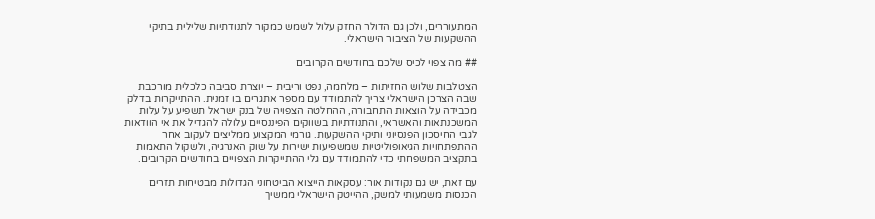המתעוררים, ולכן גם הדולר החזק עלול לשמש כמקור לתנודתיות שלילית בתיקי ההשקעות של הציבור הישראלי.

## מה צפוי לכיס שלכם בחודשים הקרובים

הצטלבות שלוש החזיתות – מלחמה, נפט וריבית – יוצרת סביבה כלכלית מורכבת שבה הצרכן הישראלי צריך להתמודד עם מספר אתגרים בו זמנית. ההתייקרות בדלק מכבידה על הוצאות התחבורה, ההחלטה הצפויה של בנק ישראל תשפיע על עלות המשכנתאות והאשראי, והתנודתיות בשווקים הפיננסיים עלולה להגדיל את אי הוודאות לגבי החיסכון הפנסיוני ותיקי ההשקעות. גורמי המקצוע ממליצים לעקוב אחר ההתפתחויות הגיאופוליטיות שמשפיעות ישירות על שוק האנרגיה, ולשקול התאמות בתקציב המשפחתי כדי להתמודד עם גלי ההתייקרות הצפויים בחודשים הקרובים.

עם זאת, יש גם נקודות אור: עסקאות הייצוא הביטחוני הגדולות מבטיחות תזרים הכנסות משמעותי למשק, ההייטק הישראלי ממשיך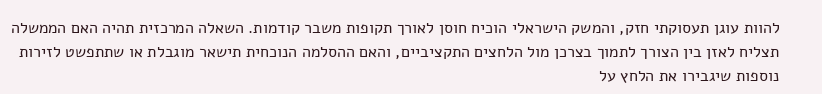להוות עוגן תעסוקתי חזק, והמשק הישראלי הוכיח חוסן לאורך תקופות משבר קודמות. השאלה המרכזית תהיה האם הממשלה תצליח לאזן בין הצורך לתמוך בצרכן מול הלחצים התקציביים, והאם ההסלמה הנוכחית תישאר מוגבלת או שתתפשט לזירות נוספות שיגבירו את הלחץ על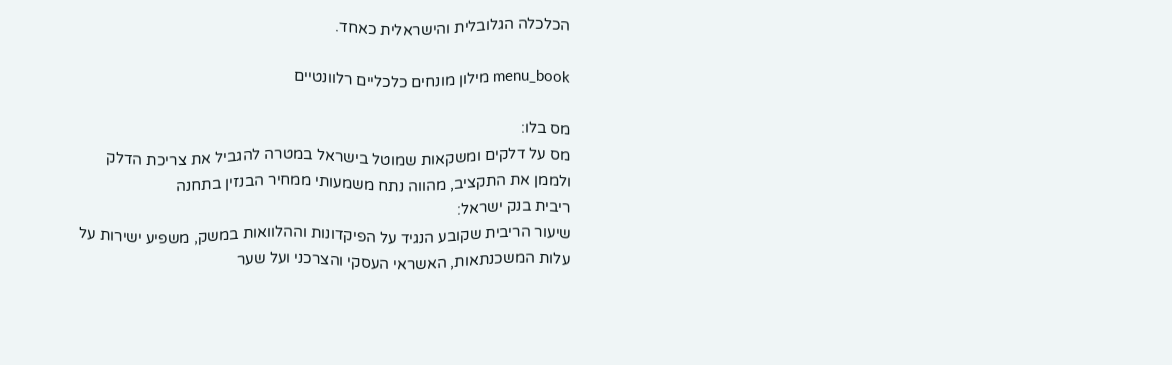הכלכלה הגלובלית והישראלית כאחד.

menu_book מילון מונחים כלכליים רלוונטיים

מס בלו:
מס על דלקים ומשקאות שמוטל בישראל במטרה להגביל את צריכת הדלק ולממן את התקציב, מהווה נתח משמעותי ממחיר הבנזין בתחנה
ריבית בנק ישראל:
שיעור הריבית שקובע הנגיד על הפיקדונות וההלוואות במשק, משפיע ישירות על עלות המשכנתאות, האשראי העסקי והצרכני ועל שער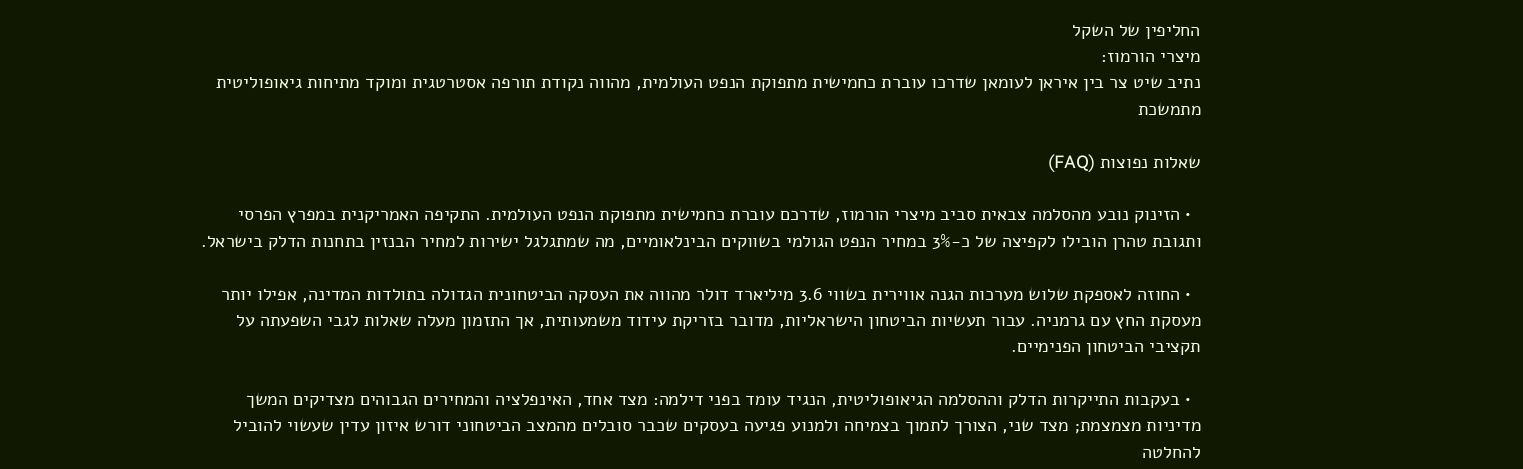החליפין של השקל
מיצרי הורמוז:
נתיב שיט צר בין איראן לעומאן שדרכו עוברת כחמישית מתפוקת הנפט העולמית, מהווה נקודת תורפה אסטרטגית ומוקד מתיחות גיאופוליטית מתמשכת

שאלות נפוצות (FAQ)

  • הזינוק נובע מהסלמה צבאית סביב מיצרי הורמוז, שדרכם עוברת כחמישית מתפוקת הנפט העולמית. התקיפה האמריקנית במפרץ הפרסי ותגובת טהרן הובילו לקפיצה של כ-3% במחיר הנפט הגולמי בשווקים הבינלאומיים, מה שמתגלגל ישירות למחיר הבנזין בתחנות הדלק בישראל.

  • החוזה לאספקת שלוש מערכות הגנה אווירית בשווי 3.6 מיליארד דולר מהווה את העסקה הביטחונית הגדולה בתולדות המדינה, אפילו יותר מעסקת החץ עם גרמניה. עבור תעשיות הביטחון הישראליות, מדובר בזריקת עידוד משמעותית, אך התזמון מעלה שאלות לגבי השפעתה על תקציבי הביטחון הפנימיים.

  • בעקבות התייקרות הדלק וההסלמה הגיאופוליטית, הנגיד עומד בפני דילמה: מצד אחד, האינפלציה והמחירים הגבוהים מצדיקים המשך מדיניות מצמצמת; מצד שני, הצורך לתמוך בצמיחה ולמנוע פגיעה בעסקים שכבר סובלים מהמצב הביטחוני דורש איזון עדין שעשוי להוביל להחלטה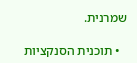שמרנית.

  • תוכנית הסנקציות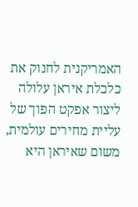האמריקנית לחנוק את כלכלת איראן עלולה ליצור אפקט הפוך של עליית מחירים עולמית, משום שאיראן היא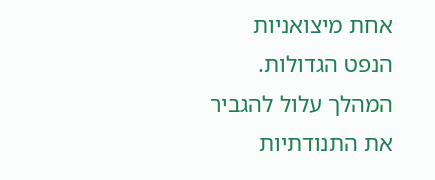אחת מיצואניות הנפט הגדולות. המהלך עלול להגביר את התנודתיות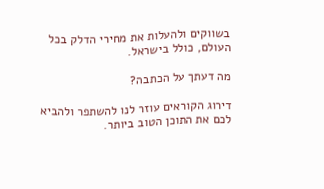בשווקים ולהעלות את מחירי הדלק בכל העולם, כולל בישראל.

מה דעתך על הכתבה?

דירוג הקוראים עוזר לנו להשתפר ולהביא לכם את התוכן הטוב ביותר.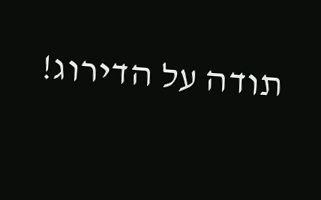תודה על הדירוג!